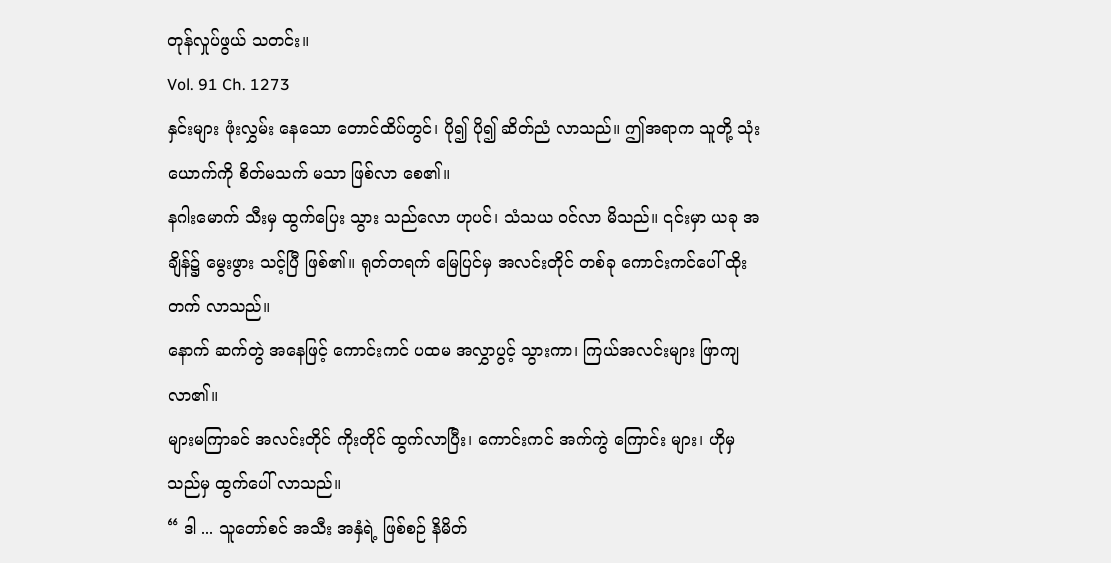တုန်လှုပ်ဖွယ် သတင်း။
Vol. 91 Ch. 1273
နှင်းများ ဖုံးလွှမ်း နေသော တောင်ထိပ်တွင်၊ ပို၍ ပို၍ ဆိတ်ညံ လာသည်။ ဤအရာက သူတို့ သုံးယောက်ကို စိတ်မသက် မသာ ဖြစ်လာ စေ၏။
နဂါးမောက် သီးမှ ထွက်ပြေး သွား သည်လော ဟုပင်၊ သံသယ ဝင်လာ မိသည်။ ၎င်းမှာ ယခု အချိန်၌ မွေးဖွား သင့်ပြီ ဖြစ်၏။ ရုတ်တရက် မြေပြင်မှ အလင်းတိုင် တစ်ခု ကောင်းကင်ပေါ် ထိုးတက် လာသည်။
နောက် ဆက်တွဲ အနေဖြင့် ကောင်းကင် ပထမ အလွှာပွင့် သွားကာ၊ ကြယ်အလင်းများ ဖြာကျ လာ၏။
များမကြာခင် အလင်းတိုင် ကိုးတိုင် ထွက်လာပြီး၊ ကောင်းကင် အက်ကွဲ ကြောင်း များ၊ ဟိုမှ သည်မှ ထွက်ပေါ် လာသည်။
“ ဒါ ... သူတော်စင် အသီး အနှံရဲ့ ဖြစ်စဉ် နိမိတ်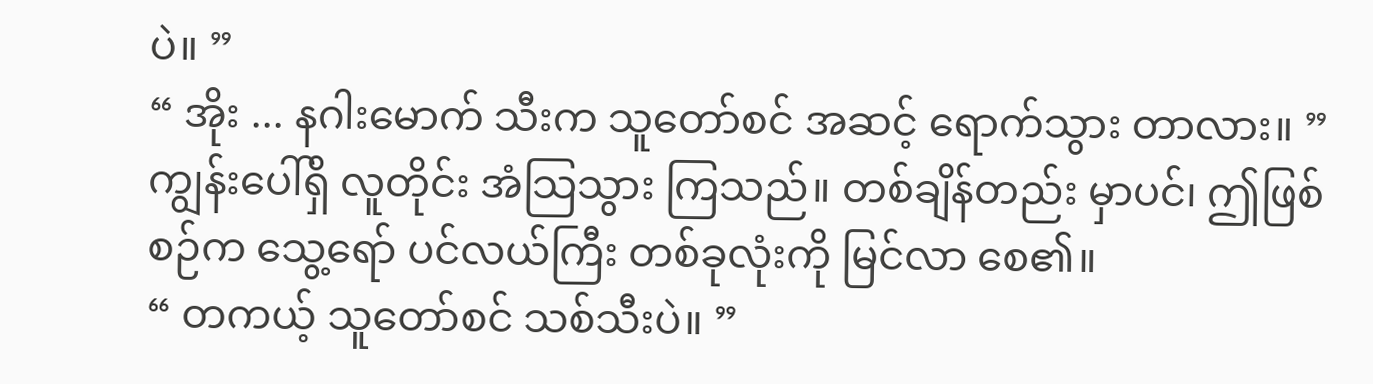ပဲ။ ”
“ အိုး ... နဂါးမောက် သီးက သူတော်စင် အဆင့် ရောက်သွား တာလား။ ”
ကျွန်းပေါ်ရှိ လူတိုင်း အံသြသွား ကြသည်။ တစ်ချိန်တည်း မှာပင်၊ ဤဖြစ်စဉ်က သွေ့ရော် ပင်လယ်ကြီး တစ်ခုလုံးကို မြင်လာ စေ၏။
“ တကယ့် သူတော်စင် သစ်သီးပဲ။ ”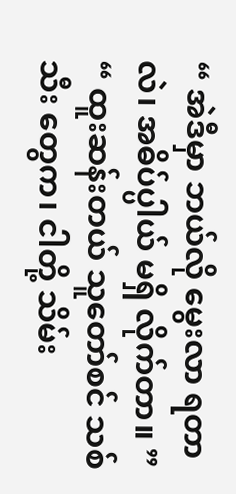“ အဲဒီမှာ ဘယ်လို မွေးလာ ရတာလဲ၊ အဓိပ်ပ္ပါယ် မရှိ လိုက်တာ။ ”
“ ထူးဆန်းတယ် သူတော်စင် သစ်သီး တွေက၊ ငါတို့ သိမ်း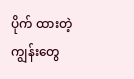ပိုက် ထားတဲ့ ကျွန်းတွေ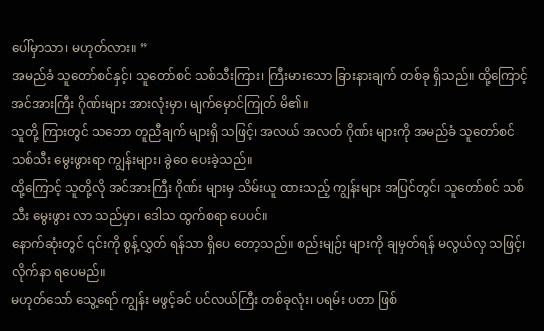ပေါ်မှာသာ၊ မဟုတ်လား။ ”
အမည်ခံ သူတော်စင်နှင့်၊ သူတော်စင် သစ်သီးကြား၊ ကြီးမားသော ခြားနားချက် တစ်ခု ရှိသည်။ ထို့ကြောင့် အင်အားကြီး ဂိုဏ်းများ အားလုံးမှာ၊ မျက်မှောင်ကြုတ် မိ၏။
သူတို့ ကြားတွင် သဘော တူညီချက် များရှိ သဖြင့်၊ အလယ် အလတ် ဂိုဏ်း များကို အမည်ခံ သူတော်စင် သစ်သီး မွေးဖွားရာ ကျွန်းများ၊ ခွဲဝေ ပေးခဲ့သည်။
ထို့ကြောင့် သူတို့လို အင်အားကြီး ဂိုဏ်း များမှ သိမ်းယူ ထားသည့် ကျွန်းများ အပြင်တွင်၊ သူတော်စင် သစ်သီး မွေးဖွား လာ သည်မှာ၊ ဒေါသ ထွက်စရာ ပေပင်။
နောက်ဆုံးတွင် ၎င်းကို စွန့်လွှတ် ရန်သာ ရှိပေ တော့သည်။ စည်းမျဉ်း များကို ချမှတ်ရန် မလွယ်လှ သဖြင့်၊ လိုက်နာ ရပေမည်။
မဟုတ်သော် သွေ့ရော် ကျွန်း မဖွင့်ခင် ပင်လယ်ကြီး တစ်ခုလုံး၊ ပရမ်း ပတာ ဖြစ်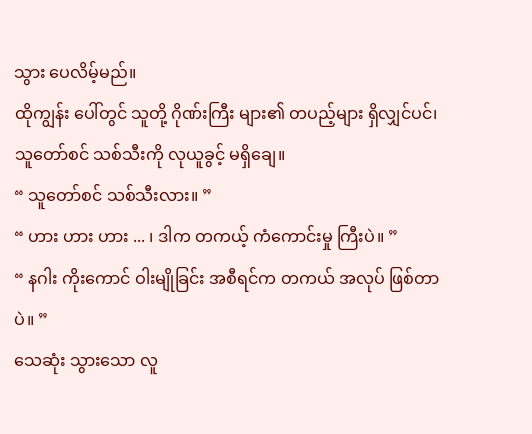သွား ပေလိမ့်မည်။
ထိုကျွန်း ပေါ်တွင် သူတို့ ဂိုဏ်းကြီး များ၏ တပည့်များ ရှိလျှင်ပင်၊ သူတော်စင် သစ်သီးကို လုယူခွင့် မရှိချေ။
“ သူတော်စင် သစ်သီးလား။ ”
“ ဟား ဟား ဟား ... ၊ ဒါက တကယ့် ကံကောင်းမှု ကြီးပဲ။ ”
“ နဂါး ကိုးကောင် ဝါးမျိုခြင်း အစီရင်က တကယ် အလုပ် ဖြစ်တာပဲ။ ”
သေဆုံး သွားသော လူ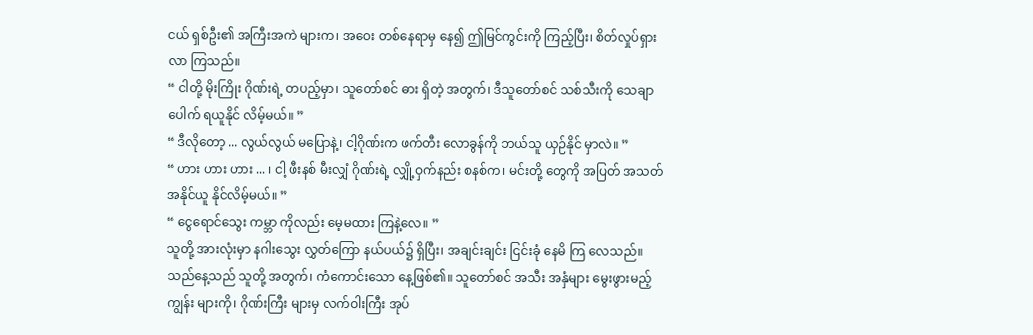ငယ် ရှစ်ဦး၏ အကြီးအကဲ များက၊ အဝေး တစ်နေရာမှ နေ၍ ဤမြင်ကွင်းကို ကြည့်ပြီး၊ စိတ်လှုပ်ရှား လာ ကြသည်။
“ ငါတို့ မိုးကြိုး ဂိုဏ်းရဲ့ တပည့်မှာ၊ သူတော်စင် ဓား ရှိတဲ့ အတွက်၊ ဒီသူတော်စင် သစ်သီးကို သေချာပေါက် ရယူနိုင် လိမ့်မယ်။ ”
“ ဒီလိုတော့ ... လွယ်လွယ် မပြောနဲ့၊ ငါ့ဂိုဏ်းက ဖက်တီး လောခွန်ကို ဘယ်သူ ယှဉ်နိုင် မှာလဲ။ ”
“ ဟား ဟား ဟား ... ၊ ငါ့ ဖီးနစ် မီးလျှံ ဂိုဏ်းရဲ့ လျှို့ဝှက်နည်း စနစ်က၊ မင်းတို့ တွေကို အပြတ် အသတ် အနိုင်ယူ နိုင်လိမ့်မယ်။ ”
“ ငွေရောင်သွေး ကမ္ဘာ ကိုလည်း မေ့မထား ကြနဲ့လေ။ ”
သူတို့ အားလုံးမှာ နဂါးသွေး လွှတ်ကြော နယ်ပယ်၌ ရှိပြီး၊ အချင်းချင်း ငြင်းခုံ နေမိ ကြ လေသည်။
သည်နေ့သည် သူတို့ အတွက်၊ ကံကောင်းသော နေ့ဖြစ်၏။ သူတော်စင် အသီး အနှံများ မွေးဖွားမည့် ကျွန်း များကို၊ ဂိုဏ်းကြီး များမှ လက်ဝါးကြီး အုပ်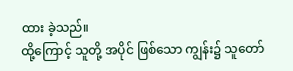ထား ခဲ့သည်။
ထို့ကြောင့် သူတို့ အပိုင် ဖြစ်သော ကျွန်း၌ သူတော်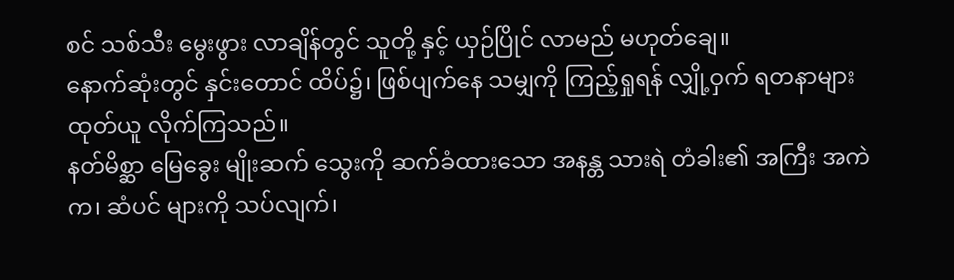စင် သစ်သီး မွေးဖွား လာချိန်တွင် သူတို့ နှင့် ယှဉ်ပြိုင် လာမည် မဟုတ်ချေ။
နောက်ဆုံးတွင် နှင်းတောင် ထိပ်၌၊ ဖြစ်ပျက်နေ သမျှကို ကြည့်ရှုရန် လျှို့ဝှက် ရတနာများ ထုတ်ယူ လိုက်ကြသည်။
နတ်မိစ္ဆာ မြေခွေး မျိုးဆက် သွေးကို ဆက်ခံထားသော အနန္တ သားရဲ တံခါး၏ အကြီး အကဲက၊ ဆံပင် များကို သပ်လျက်၊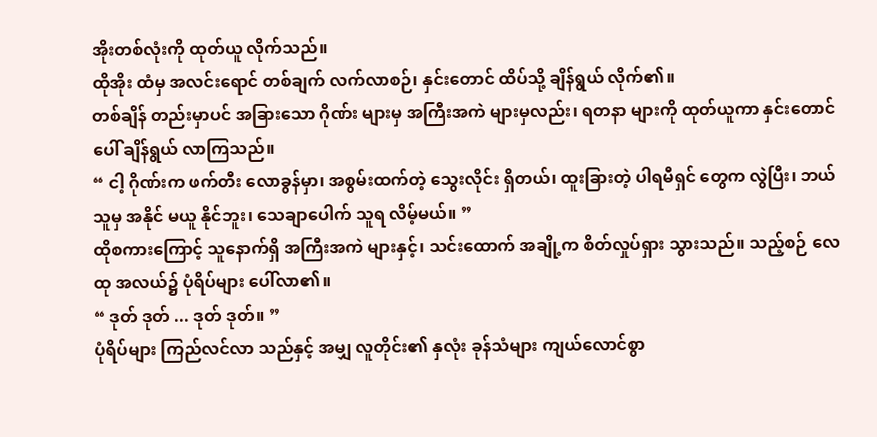အိုးတစ်လုံးကို ထုတ်ယူ လိုက်သည်။
ထိုအိုး ထံမှ အလင်းရောင် တစ်ချက် လက်လာစဉ်၊ နှင်းတောင် ထိပ်သို့ ချိန်ရွယ် လိုက်၏။
တစ်ချိန် တည်းမှာပင် အခြားသော ဂိုဏ်း များမှ အကြီးအကဲ များမှလည်း၊ ရတနာ များကို ထုတ်ယူကာ နှင်းတောင်ပေါ် ချိန်ရွယ် လာကြသည်။
“ ငါ့ ဂိုဏ်းက ဖက်တီး လောခွန်မှာ၊ အစွမ်းထက်တဲ့ သွေးလိုင်း ရှိတယ်၊ ထူးခြားတဲ့ ပါရမီရှင် တွေက လွဲပြီး၊ ဘယ်သူမှ အနိုင် မယူ နိုင်ဘူး၊ သေချာပေါက် သူရ လိမ့်မယ်။ ”
ထိုစကားကြောင့် သူနောက်ရှိ အကြီးအကဲ များနှင့်၊ သင်းထောက် အချို့က စိတ်လှုပ်ရှား သွားသည်။ သည့်စဉ် လေထု အလယ်၌ ပုံရိပ်များ ပေါ်လာ၏။
“ ဒုတ် ဒုတ် ... ဒုတ် ဒုတ်။ ”
ပုံရိပ်များ ကြည်လင်လာ သည်နှင့် အမျှ လူတိုင်း၏ နှလုံး ခုန်သံများ ကျယ်လောင်စွာ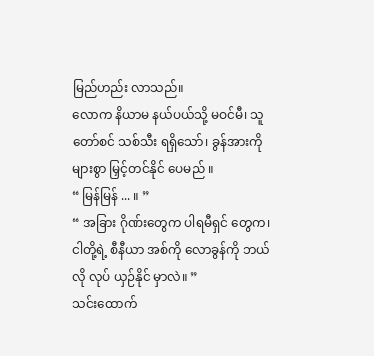မြည်ဟည်း လာသည်။
လောက နိယာမ နယ်ပယ်သို့ မဝင်မီ၊ သူတော်စင် သစ်သီး ရရှိသော်၊ ခွန်အားကို များစွာ မြှင့်တင်နိုင် ပေမည် ။
“ မြန်မြန် ... ။ ”
“ အခြား ဂိုဏ်းတွေက ပါရမီရှင် တွေက၊ ငါတို့ရဲ့ စီနီယာ အစ်ကို လောခွန်ကို ဘယ်လို လုပ် ယှဉ်နိုင် မှာလဲ။ ”
သင်းထောက်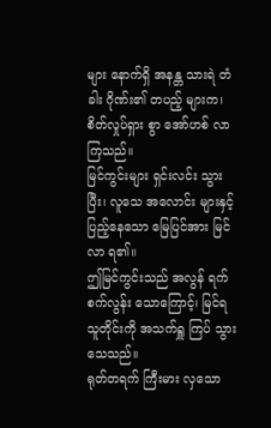များ နောက်ရှိ အနန္တ သားရဲ တံခါး ဂိုဏ်း၏ တပည့် များက၊ စိတ်လှုပ်ရှား စွာ အော်ဟစ် လာ ကြသည်။
မြင်ကွင်းများ ရှင်းလင်း သွားပြီး၊ လူသေ အလောင်း များနှင့် ပြည့်နေသော မြေပြင်အား မြင်လာ ရ၏။
ဤမြင်ကွင်းသည် အလွန် ရက်စက်လွန်း သောကြောင့်၊ မြင်ရ သူတိုင်းကို အသက်ရှူ ကြပ် သွားသေသည်။
ရုတ်တရက် ကြီးမား လှသော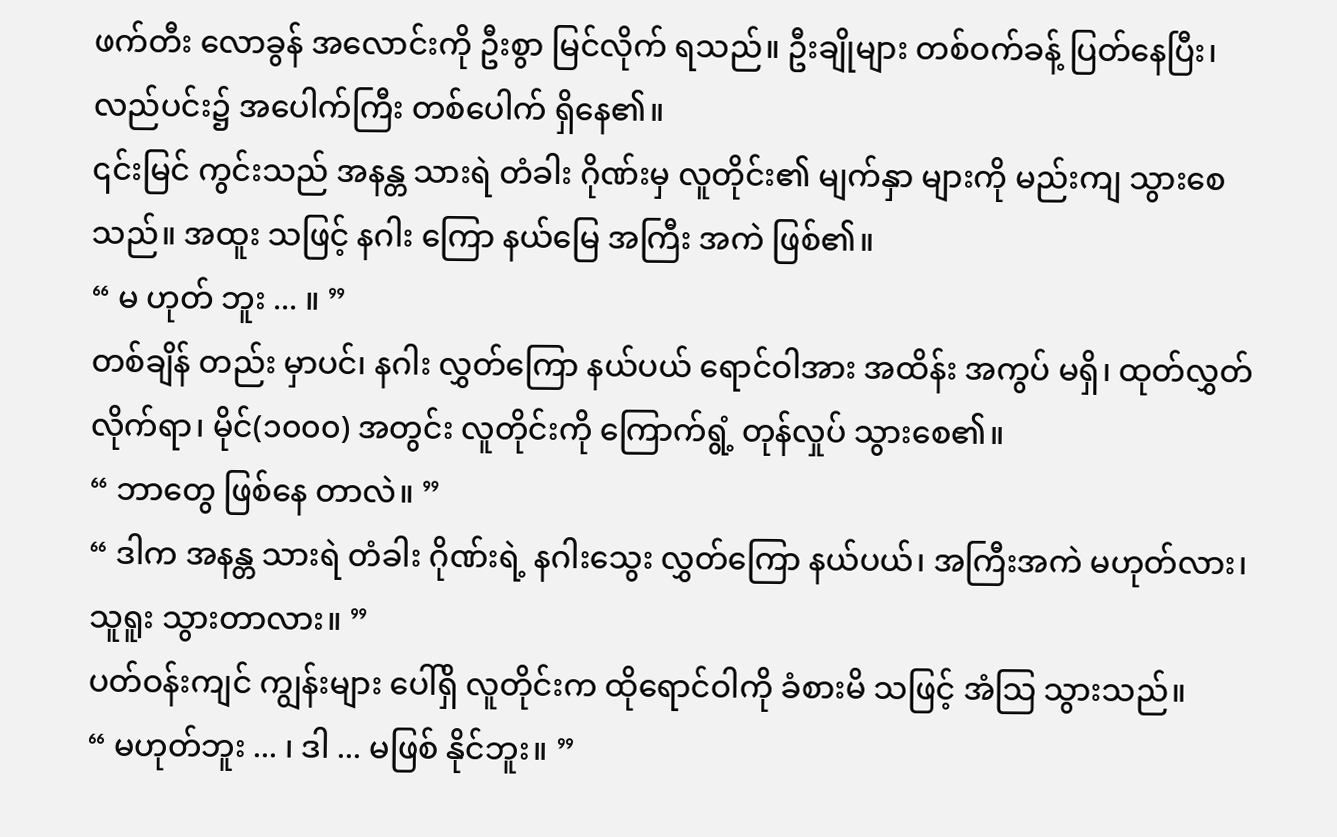ဖက်တီး လောခွန် အလောင်းကို ဦးစွာ မြင်လိုက် ရသည်။ ဦးချိုများ တစ်ဝက်ခန့် ပြတ်နေပြီး၊ လည်ပင်း၌ အပေါက်ကြီး တစ်ပေါက် ရှိနေ၏။
၎င်းမြင် ကွင်းသည် အနန္တ သားရဲ တံခါး ဂိုဏ်းမှ လူတိုင်း၏ မျက်နှာ များကို မည်းကျ သွားစေသည်။ အထူး သဖြင့် နဂါး ကြော နယ်မြေ အကြီး အကဲ ဖြစ်၏။
“ မ ဟုတ် ဘူး ... ။ ”
တစ်ချိန် တည်း မှာပင်၊ နဂါး လွှတ်ကြော နယ်ပယ် ရောင်ဝါအား အထိန်း အကွပ် မရှိ၊ ထုတ်လွှတ် လိုက်ရာ၊ မိုင်(၁၀၀၀) အတွင်း လူတိုင်းကို ကြောက်ရွံ့ တုန်လှုပ် သွားစေ၏။
“ ဘာတွေ ဖြစ်နေ တာလဲ။ ”
“ ဒါက အနန္တ သားရဲ တံခါး ဂိုဏ်းရဲ့ နဂါးသွေး လွှတ်ကြော နယ်ပယ်၊ အကြီးအကဲ မဟုတ်လား၊ သူရူး သွားတာလား။ ”
ပတ်ဝန်းကျင် ကျွန်းများ ပေါ်ရှိ လူတိုင်းက ထိုရောင်ဝါကို ခံစားမိ သဖြင့် အံသြ သွားသည်။
“ မဟုတ်ဘူး ... ၊ ဒါ ... မဖြစ် နိုင်ဘူး။ ”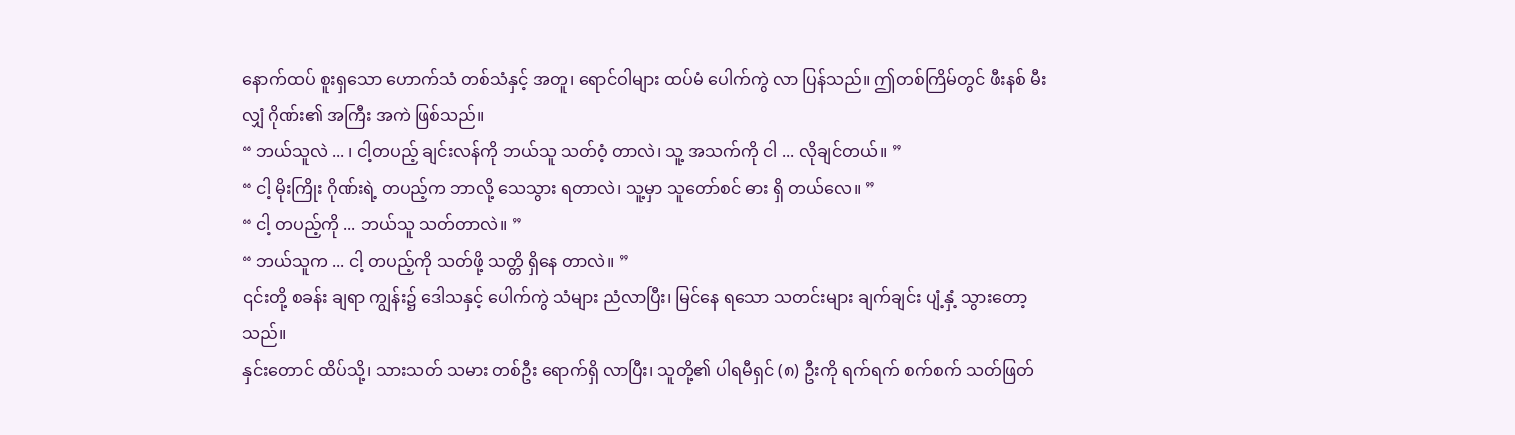နောက်ထပ် စူးရှသော ဟောက်သံ တစ်သံနှင့် အတူ၊ ရောင်ဝါများ ထပ်မံ ပေါက်ကွဲ လာ ပြန်သည်။ ဤတစ်ကြိမ်တွင် ဖီးနစ် မီးလျှံ ဂိုဏ်း၏ အကြီး အကဲ ဖြစ်သည်။
“ ဘယ်သူလဲ ... ၊ ငါ့တပည့် ချင်းလန်ကို ဘယ်သူ သတ်ဝံ့ တာလဲ၊ သူ့ အသက်ကို ငါ ... လိုချင်တယ်။ ”
“ ငါ့ မိုးကြိုး ဂိုဏ်းရဲ့ တပည့်က ဘာလို့ သေသွား ရတာလဲ၊ သူ့မှာ သူတော်စင် ဓား ရှိ တယ်လေ။ ”
“ ငါ့ တပည့်ကို ... ဘယ်သူ သတ်တာလဲ။ ”
“ ဘယ်သူက ... ငါ့ တပည့်ကို သတ်ဖို့ သတ္တိ ရှိနေ တာလဲ။ ”
၎င်းတို့ စခန်း ချရာ ကျွန်း၌ ဒေါသနှင့် ပေါက်ကွဲ သံများ ညံလာပြီး၊ မြင်နေ ရသော သတင်းများ ချက်ချင်း ပျံ့နှံ့ သွားတော့သည်။
နှင်းတောင် ထိပ်သို့၊ သားသတ် သမား တစ်ဦး ရောက်ရှိ လာပြီး၊ သူတို့၏ ပါရမီရှင် (၈) ဦးကို ရက်ရက် စက်စက် သတ်ဖြတ်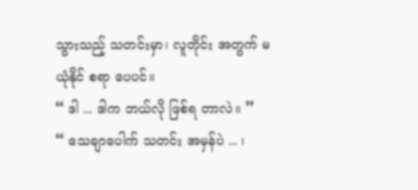သွားသည့် သတင်းမှာ၊ လူတိုင်း အတွက် မယုံနိုင် စရာ ပေပင်။
“ ဒါ ... ဒါက ဘယ်လို ဖြစ်ရ တာလဲ။ ”
“ သေချာပေါက် သတင်း အမှန်ပဲ ... ၊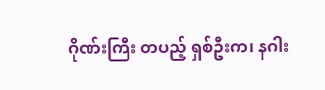ဂိုဏ်းကြီး တပည့် ရှစ်ဦးက၊ နဂါး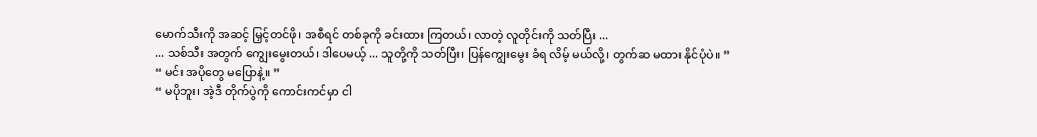မောက်သီးကို အဆင့် မြှင့်တင်ဖို၊ အစီရင် တစ်ခုကို ခင်းထား ကြတယ်၊ လာတဲ့ လူတိုင်းကို သတ်ပြီး ...
... သစ်သီး အတွက် ကျွေးမွေးတယ်၊ ဒါပေမယ့် ... သူတို့ကို သတ်ပြီး၊ ပြန်ကျွေးမွေး ခံရ လိမ့် မယ်လို့၊ တွက်ဆ မထား နိုင်ပုံပဲ။ ”
“ မင်း အပိုတွေ မပြောနဲ့။ ”
“ မပိုဘူး၊ အဲ့ဒီ တိုက်ပွဲကို ကောင်းကင်မှာ ငါ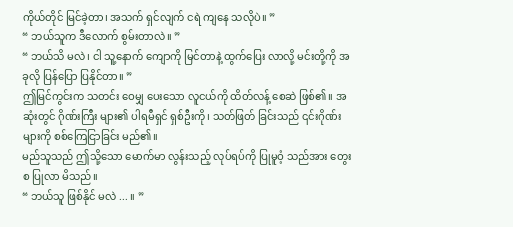ကိုယ်တိုင် မြင်ခဲ့တာ၊ အသက် ရှင်လျက် ငရဲ ကျနေ သလိုပဲ။ ”
“ ဘယ်သူက ဒီလောက် စွမ်းတာလဲ။ ”
“ ဘယ်သိ မလဲ၊ ငါ သူ့နောက် ကျောကို မြင်တာနဲ့ ထွက်ပြေး လာလို့ မင်းတို့ကို အခုလို ပြန်ပြော ပြနိုင်တာ။ ”
ဤမြင်ကွင်းက သတင်း ဝေမျှ ပေးသော လူငယ်ကို ထိတ်လန့် စေဆဲ ဖြစ်၏။ အဆုံးတွင် ဂိုဏ်းကြီး များ၏ ပါရမီရှင် ရှစ်ဦးကို၊ သတ်ဖြတ် ခြင်းသည် ၎င်းဂိုဏ်း များကို စစ်ကြေငြာခြင်း မည်၏။
မည်သူသည် ဤသို့သော မောက်မာ လွန်းသည့် လုပ်ရပ်ကို ပြုမူဝံ့ သည်အား တွေးစ ပြုလာ မိသည်။
“ ဘယ်သူ ဖြစ်နိုင် မလဲ ... ။ ”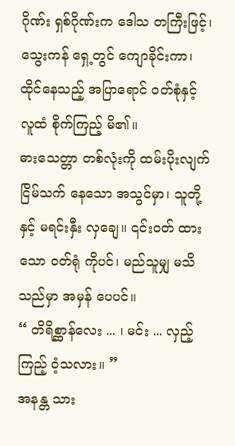ဂိုဏ်း ရှစ်ဂိုဏ်းက ဒေါသ တကြီးဖြင့်၊ သွေးကန် ရှေ့တွင် ကျောခိုင်းကာ၊ ထိုင်နေသည့် အပြာရောင် ဝတ်စုံနှင့် လူထံ စိုက်ကြည့် မိ၏။
ဓားသေတ္တာ တစ်လုံးကို ထမ်းပိုးလျက် ငြိမ်သက် နေသော အသွင်မှာ၊ သူတို့နှင့် မရင်းနှီး လှချေ။ ၎င်းဝတ် ထားသော ဝတ်ရုံ ကိုပင်၊ မည်သူမျှ မသိ သည်မှာ အမှန် ပေပင်။
“ တိရိစ္ဆာန်လေး ... ၊ မင်း ... လှည့်ကြည့် ဝံ့သလား။ ”
အနန္တ သား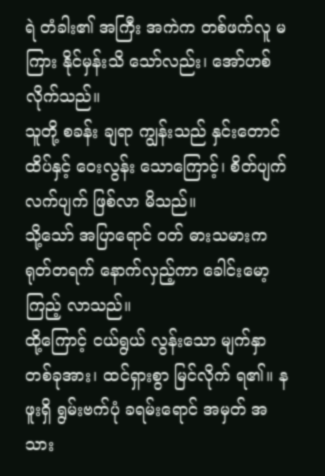ရဲ တံခါး၏ အကြီး အကဲက တစ်ဖက်လူ မကြား နိုင်မှန်းသိ သော်လည်း၊ အော်ဟစ် လိုက်သည်။
သူတို့ စခန်း ချရာ ကျွန်းသည် နှင်းတောင်ထိပ်နှင့် ဝေးလွန်း သောကြောင့်၊ စိတ်ပျက် လက်ပျက် ဖြစ်လာ မိသည်။
သို့သော် အပြာရောင် ဝတ် ဓားသမားက ရုတ်တရက် နောက်လှည့်ကာ ခေါင်းမော့ ကြည့် လာသည်။
ထို့ကြောင့် ငယ်ရွယ် လွန်းသော မျက်နှာ တစ်ခုအား၊ ထင်ရှားစွာ မြင်လိုက် ရ၏။ နဖူးရှိ ရွမ်းဗက်ပုံ ခရမ်းရောင် အမှတ် အသား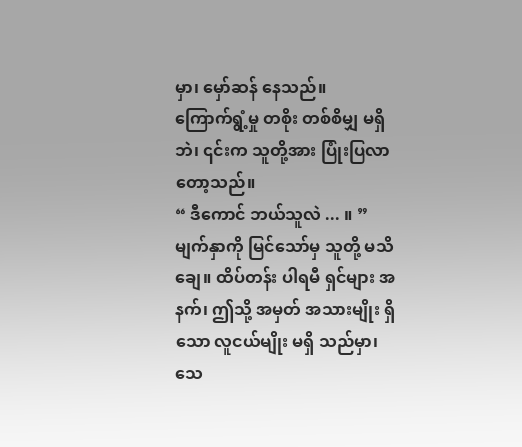မှာ၊ မှော်ဆန် နေသည်။
ကြောက်ရွံ့မှု တစိုး တစ်စိမျှ မရှိဘဲ၊ ၎င်းက သူတို့အား ပြုံးပြလာ တော့သည်။
“ ဒီကောင် ဘယ်သူလဲ ... ။ ”
မျက်နှာကို မြင်သော်မှ သူတို့ မသိချေ။ ထိပ်တန်း ပါရမီ ရှင်များ အနက်၊ ဤသို့ အမှတ် အသားမျိုး ရှိသော လူငယ်မျိုး မရှိ သည်မှာ၊ သေ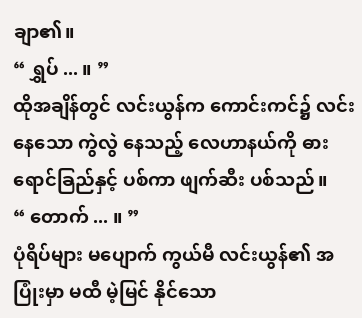ချာ၏။
“ ရွှပ် ... ။ ”
ထိုအချိန်တွင် လင်းယွန်က ကောင်းကင်၌ လင်းနေသော ကွဲလွဲ နေသည့် လေဟာနယ်ကို ဓားရောင်ခြည်နှင့် ပစ်ကာ ဖျက်ဆီး ပစ်သည်။
“ တောက် ... ။ ”
ပုံရိပ်များ မပျောက် ကွယ်မီ လင်းယွန်၏ အပြုံးမှာ မထီ မဲ့မြင် နိုင်သော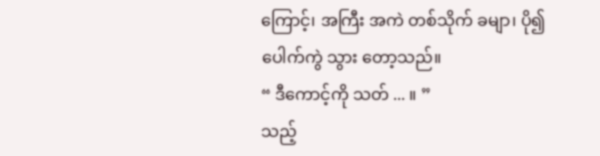ကြောင့်၊ အကြီး အကဲ တစ်သိုက် ခမျာ၊ ပို၍ ပေါက်ကွဲ သွား တော့သည်။
“ ဒီကောင့်ကို သတ် ... ။ ”
သည့်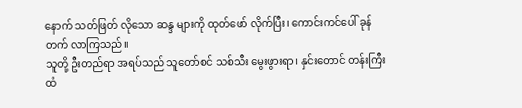နောက် သတ်ဖြတ် လိုသော ဆန္ဒ များကို ထုတ်ဖော် လိုက်ပြီး၊ ကောင်းကင်ပေါ် ခုန်တက် လာကြသည်။
သူတို့ ဦးတည်ရာ အရပ်သည် သူတော်စင် သစ်သီး မွေးဖွားရာ၊ နှင်းတောင် တန်းကြီး ထံ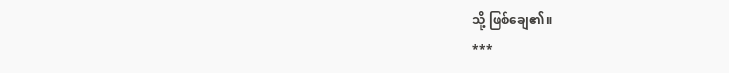သို့ ဖြစ်ချေ၏။
***